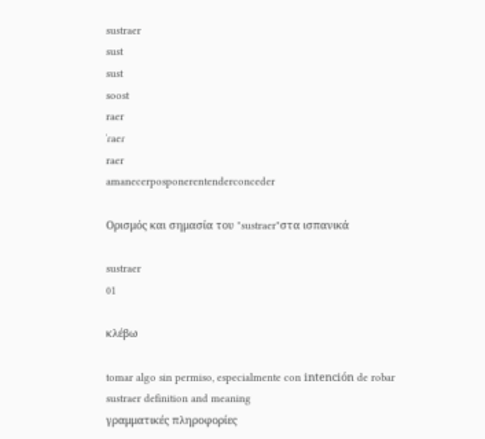sustraer
sust
sust
soost
raer
ˈɾaeɾ
raer
amanecerposponerentenderconceder

Ορισμός και σημασία του "sustraer"στα ισπανικά

sustraer
01

κλέβω

tomar algo sin permiso, especialmente con intención de robar
sustraer definition and meaning
γραμματικές πληροφορίες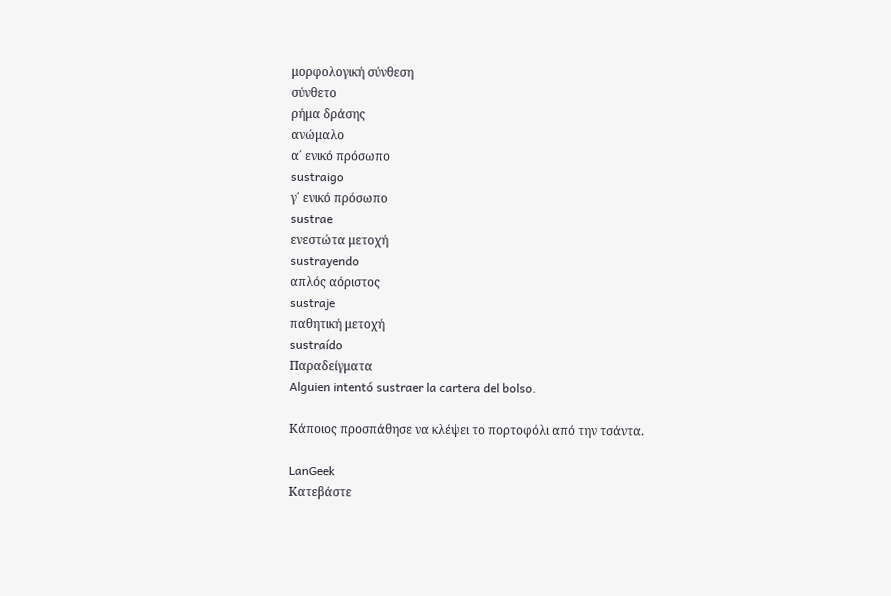μορφολογική σύνθεση
σύνθετο
ρήμα δράσης
ανώμαλο
α΄ ενικό πρόσωπο
sustraigo
γ΄ ενικό πρόσωπο
sustrae
ενεστώτα μετοχή
sustrayendo
απλός αόριστος
sustraje
παθητική μετοχή
sustraído
Παραδείγματα
Alguien intentó sustraer la cartera del bolso.

Κάποιος προσπάθησε να κλέψει το πορτοφόλι από την τσάντα.

LanGeek
Κατεβάστε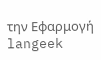την Εφαρμογή
langeek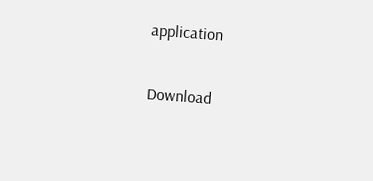application

Download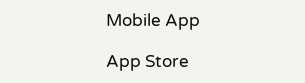Mobile App

App Store